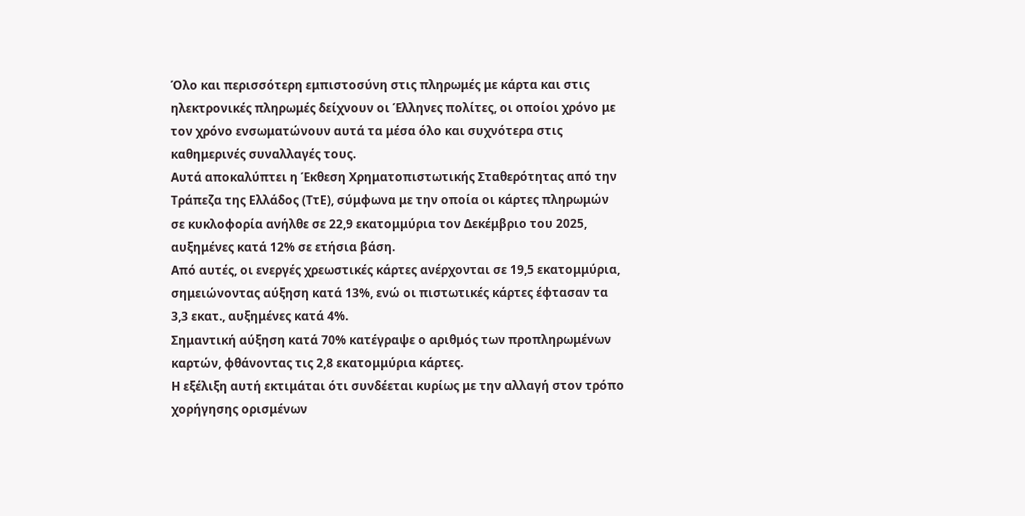Όλο και περισσότερη εμπιστοσύνη στις πληρωμές με κάρτα και στις ηλεκτρονικές πληρωμές δείχνουν οι Έλληνες πολίτες, οι οποίοι χρόνο με τον χρόνο ενσωματώνουν αυτά τα μέσα όλο και συχνότερα στις καθημερινές συναλλαγές τους.
Αυτά αποκαλύπτει η Έκθεση Χρηματοπιστωτικής Σταθερότητας από την Τράπεζα της Ελλάδος (ΤτΕ), σύμφωνα με την οποία οι κάρτες πληρωμών σε κυκλοφορία ανήλθε σε 22,9 εκατομμύρια τον Δεκέμβριο του 2025, αυξημένες κατά 12% σε ετήσια βάση.
Από αυτές, οι ενεργές χρεωστικές κάρτες ανέρχονται σε 19,5 εκατομμύρια, σημειώνοντας αύξηση κατά 13%, ενώ οι πιστωτικές κάρτες έφτασαν τα 3,3 εκατ., αυξημένες κατά 4%.
Σημαντική αύξηση κατά 70% κατέγραψε ο αριθμός των προπληρωμένων καρτών, φθάνοντας τις 2,8 εκατομμύρια κάρτες.
Η εξέλιξη αυτή εκτιμάται ότι συνδέεται κυρίως με την αλλαγή στον τρόπο χορήγησης ορισμένων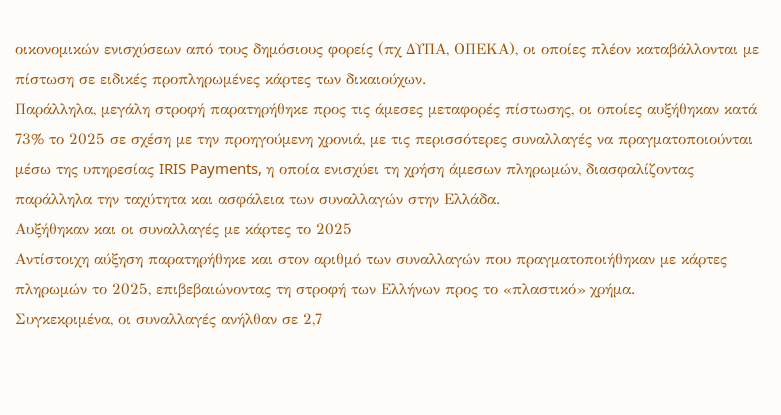οικονομικών ενισχύσεων από τους δημόσιους φορείς (πχ ΔΥΠΑ, ΟΠΕΚΑ), οι οποίες πλέον καταβάλλονται με πίστωση σε ειδικές προπληρωμένες κάρτες των δικαιούχων.
Παράλληλα, μεγάλη στροφή παρατηρήθηκε προς τις άμεσες μεταφορές πίστωσης, οι οποίες αυξήθηκαν κατά 73% το 2025 σε σχέση με την προηγούμενη χρονιά, με τις περισσότερες συναλλαγές να πραγματοποιούνται μέσω της υπηρεσίας IRIS Payments, η οποία ενισχύει τη χρήση άμεσων πληρωμών, διασφαλίζοντας παράλληλα την ταχύτητα και ασφάλεια των συναλλαγών στην Ελλάδα.
Αυξήθηκαν και οι συναλλαγές με κάρτες το 2025
Αντίστοιχη αύξηση παρατηρήθηκε και στον αριθμό των συναλλαγών που πραγματοποιήθηκαν με κάρτες πληρωμών το 2025, επιβεβαιώνοντας τη στροφή των Ελλήνων προς το «πλαστικό» χρήμα.
Συγκεκριμένα, οι συναλλαγές ανήλθαν σε 2,7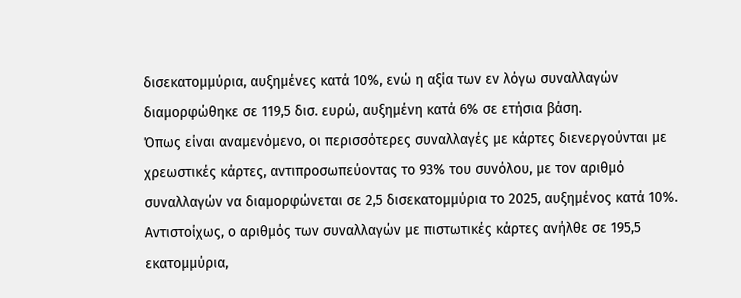δισεκατομμύρια, αυξημένες κατά 10%, ενώ η αξία των εν λόγω συναλλαγών διαμορφώθηκε σε 119,5 δισ. ευρώ, αυξημένη κατά 6% σε ετήσια βάση.
Όπως είναι αναμενόμενο, οι περισσότερες συναλλαγές με κάρτες διενεργούνται με χρεωστικές κάρτες, αντιπροσωπεύοντας το 93% του συνόλου, με τον αριθμό συναλλαγών να διαμορφώνεται σε 2,5 δισεκατομμύρια το 2025, αυξημένος κατά 10%.
Αντιστοίχως, ο αριθμός των συναλλαγών με πιστωτικές κάρτες ανήλθε σε 195,5 εκατομμύρια,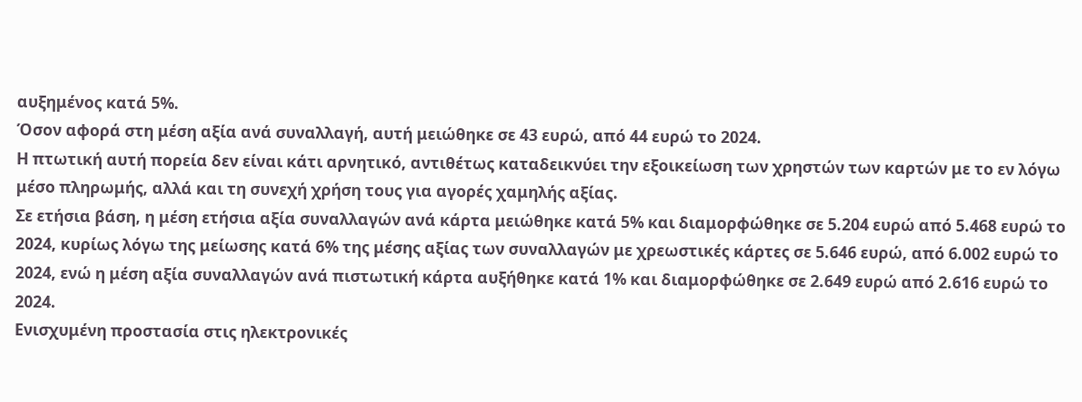αυξημένος κατά 5%.
Όσον αφορά στη μέση αξία ανά συναλλαγή, αυτή μειώθηκε σε 43 ευρώ, από 44 ευρώ το 2024.
Η πτωτική αυτή πορεία δεν είναι κάτι αρνητικό, αντιθέτως καταδεικνύει την εξοικείωση των χρηστών των καρτών με το εν λόγω μέσο πληρωμής, αλλά και τη συνεχή χρήση τους για αγορές χαμηλής αξίας.
Σε ετήσια βάση, η μέση ετήσια αξία συναλλαγών ανά κάρτα μειώθηκε κατά 5% και διαμορφώθηκε σε 5.204 ευρώ από 5.468 ευρώ το 2024, κυρίως λόγω της μείωσης κατά 6% της μέσης αξίας των συναλλαγών με χρεωστικές κάρτες σε 5.646 ευρώ, από 6.002 ευρώ το 2024, ενώ η μέση αξία συναλλαγών ανά πιστωτική κάρτα αυξήθηκε κατά 1% και διαμορφώθηκε σε 2.649 ευρώ από 2.616 ευρώ το 2024.
Ενισχυμένη προστασία στις ηλεκτρονικές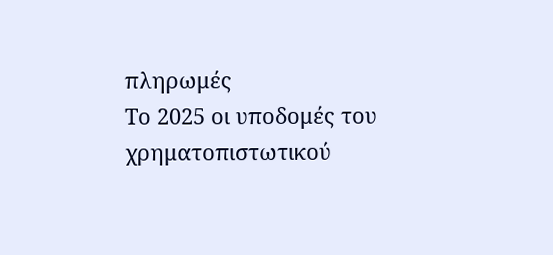πληρωμές
Το 2025 οι υποδομές του χρηματοπιστωτικού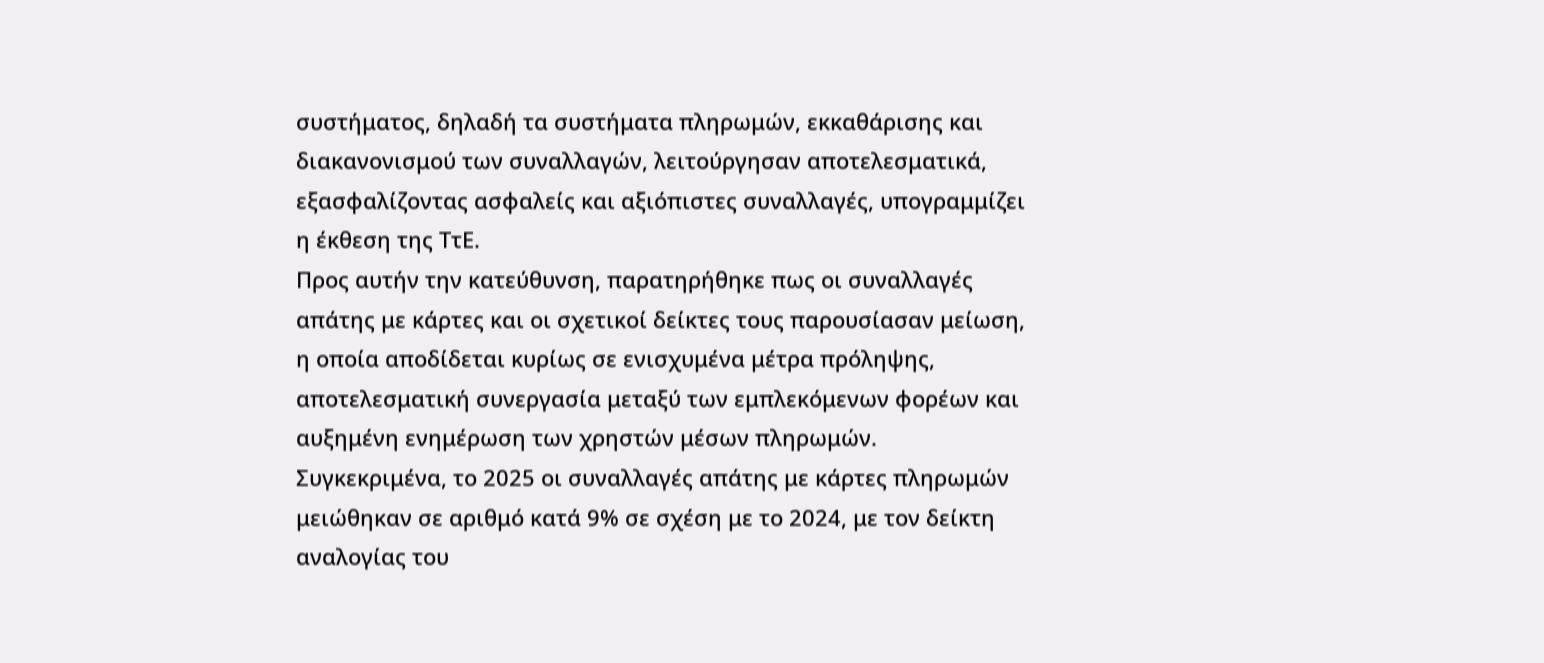συστήματος, δηλαδή τα συστήματα πληρωμών, εκκαθάρισης και διακανονισμού των συναλλαγών, λειτούργησαν αποτελεσματικά, εξασφαλίζοντας ασφαλείς και αξιόπιστες συναλλαγές, υπογραμμίζει η έκθεση της ΤτΕ.
Προς αυτήν την κατεύθυνση, παρατηρήθηκε πως οι συναλλαγές απάτης με κάρτες και οι σχετικοί δείκτες τους παρουσίασαν μείωση, η οποία αποδίδεται κυρίως σε ενισχυμένα μέτρα πρόληψης, αποτελεσματική συνεργασία μεταξύ των εμπλεκόμενων φορέων και αυξημένη ενημέρωση των χρηστών μέσων πληρωμών.
Συγκεκριμένα, το 2025 οι συναλλαγές απάτης με κάρτες πληρωμών μειώθηκαν σε αριθμό κατά 9% σε σχέση με το 2024, με τον δείκτη αναλογίας του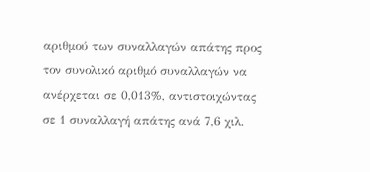αριθμού των συναλλαγών απάτης προς τον συνολικό αριθμό συναλλαγών να ανέρχεται σε 0,013%, αντιστοιχώντας σε 1 συναλλαγή απάτης ανά 7,6 χιλ.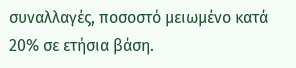συναλλαγές, ποσοστό μειωμένο κατά 20% σε ετήσια βάση.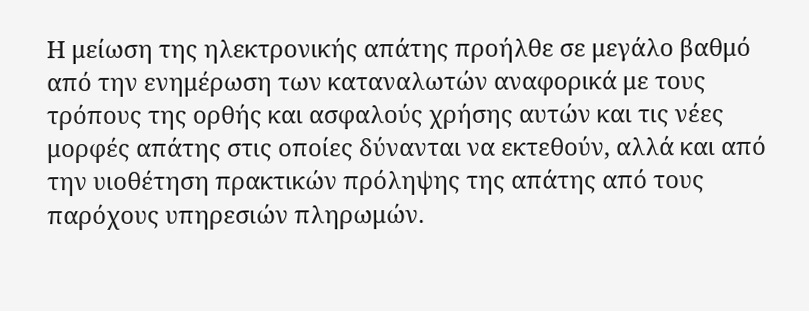Η μείωση της ηλεκτρονικής απάτης προήλθε σε μεγάλο βαθμό από την ενημέρωση των καταναλωτών αναφορικά με τους τρόπους της ορθής και ασφαλούς χρήσης αυτών και τις νέες μορφές απάτης στις οποίες δύνανται να εκτεθούν, αλλά και από την υιοθέτηση πρακτικών πρόληψης της απάτης από τους παρόχους υπηρεσιών πληρωμών.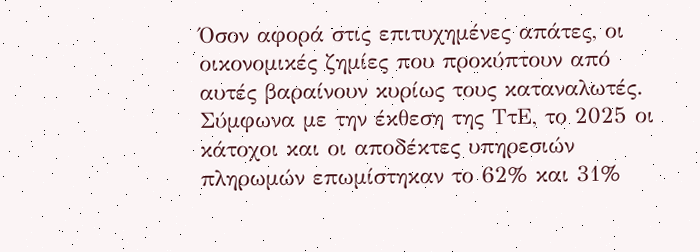Όσον αφορά στις επιτυχημένες απάτες, οι οικονομικές ζημίες που προκύπτουν από αυτές βαραίνουν κυρίως τους καταναλωτές.
Σύμφωνα με την έκθεση της ΤτΕ, το 2025 οι κάτοχοι και οι αποδέκτες υπηρεσιών πληρωμών επωμίστηκαν το 62% και 31%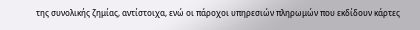της συνολικής ζημίας, αντίστοιχα, ενώ οι πάροχοι υπηρεσιών πληρωμών που εκδίδουν κάρτες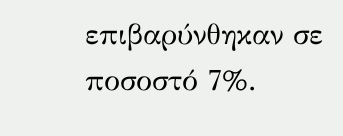επιβαρύνθηκαν σε ποσοστό 7%.